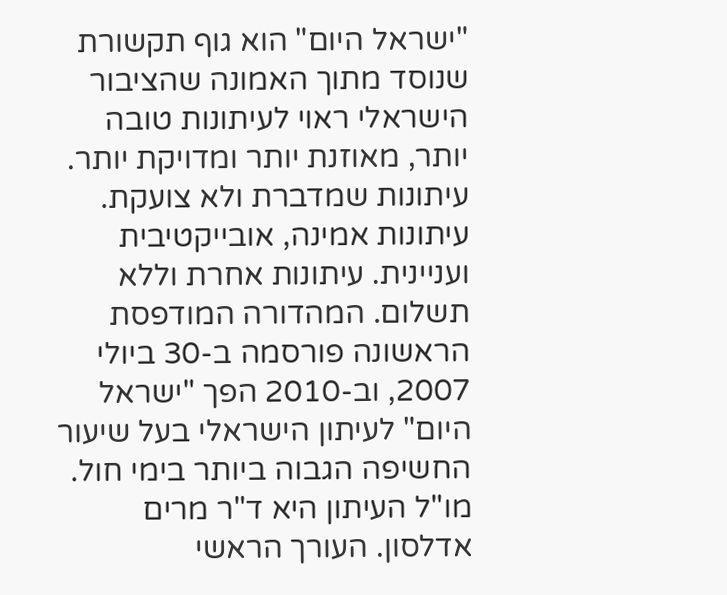"ישראל היום" הוא גוף תקשורת שנוסד מתוך האמונה שהציבור הישראלי ראוי לעיתונות טובה יותר, מאוזנת יותר ומדויקת יותר. עיתונות שמדברת ולא צועקת. עיתונות אמינה, אובייקטיבית ועניינית. עיתונות אחרת וללא תשלום. המהדורה המודפסת הראשונה פורסמה ב-30 ביולי 2007, וב-2010 הפך "ישראל היום" לעיתון הישראלי בעל שיעור החשיפה הגבוה ביותר בימי חול. מו"ל העיתון היא ד"ר מרים אדלסון. העורך הראשי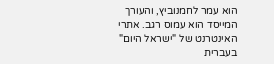הוא עמר לחמנוביץ, והעורך המייסד הוא עמוס רגב. אתרי האינטרנט של "ישראל היום" בעברית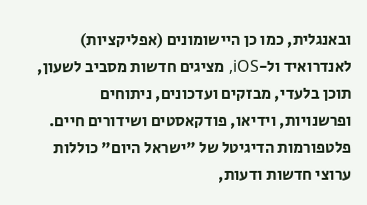ובאנגלית, כמו כן היישומונים (אפליקציות) לאנדרואיד ול-iOS, מציגים חדשות מסביב לשעון, תוכן בלעדי, מבזקים ועדכונים, ניתוחים ופרשנויות, וידיאו, פודקאסטים ושידורים חיים. פלטפורמות הדיגיטל של "ישראל היום" כוללות ערוצי חדשות ודעות,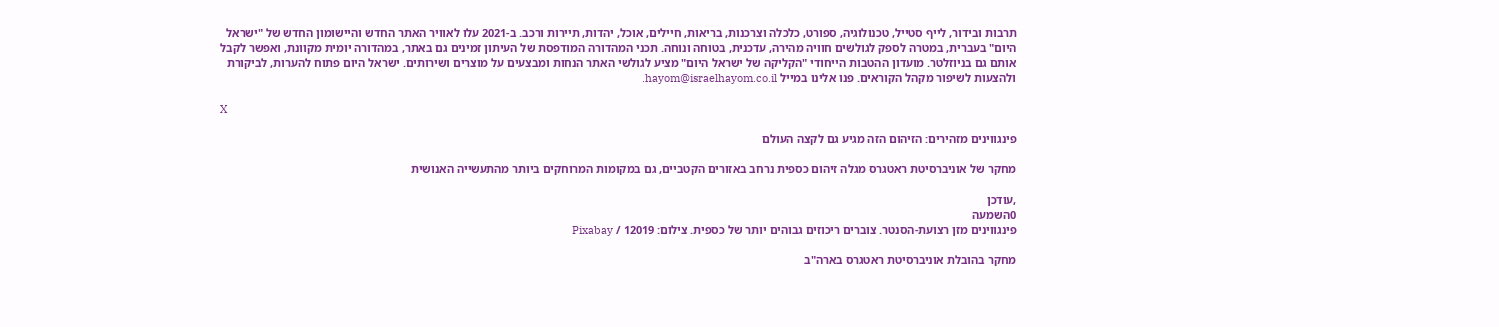תרבות ובידור, לייף סטייל, טכנולוגיה, ספורט, כלכלה וצרכנות, בריאות, חיילים, אוכל, יהדות, תיירות ורכב. ב-2021 עלו לאוויר האתר החדש והיישומון החדש של "ישראל היום" בעברית, במטרה לספק לגולשים חוויה מהירה, עדכנית, בטוחה ונוחה. תכני המהדורה המודפסת של העיתון זמינים גם באתר, במהדורה יומית מקוונת, ואפשר לקבל אותם גם בניוזלטר. מועדון ההטבות הייחודי "הקליקה של ישראל היום" מציע לגולשי האתר הנחות ומבצעים על מוצרים ושירותים. ישראל היום פתוח להערות, לביקורת ולהצעות לשיפור מקהל הקוראים. פנו אלינו במייל hayom@israelhayom.co.il.

X

פינגווינים מזהירים: הזיהום הזה מגיע גם לקצה העולם

מחקר של אוניברסיטת ראטגרס מגלה זיהום כספית נרחב באזורים הקטביים, גם במקומות המרוחקים ביותר מהתעשייה האנושית

,עודכן
0השמעה
פינגווינים מזן רצועת-הסנטר. צוברים ריכוזים גבוהים יותר של כספית. צילום: 12019 / Pixabay

מחקר בהובלת אוניברסיטת ראטגרס בארה"ב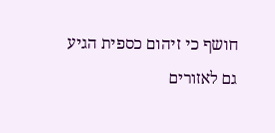חושף כי זיהום כספית הגיע גם לאזורים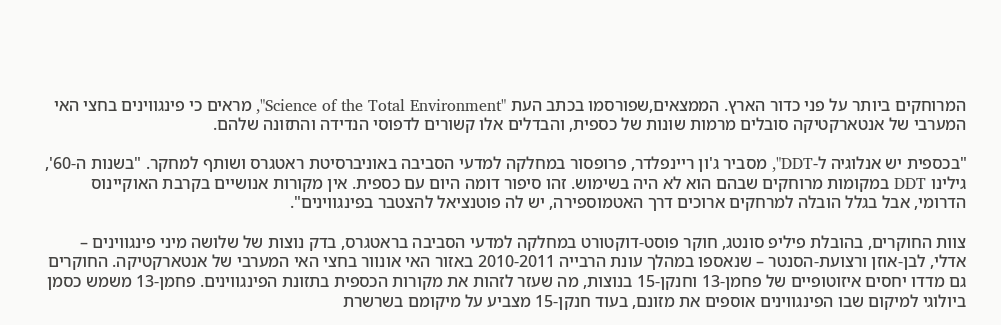המרוחקים ביותר על פני כדור הארץ. הממצאים,שפורסמו בכתב העת "Science of the Total Environment", מראים כי פינגווינים בחצי האי המערבי של אנטארקטיקה סובלים מרמות שונות של כספית, והבדלים אלו קשורים לדפוסי הנדידה והתזונה שלהם.

"בכספית יש אנלוגיה ל-DDT", מסביר ג'ון ריינפלדר, פרופסור במחלקה למדעי הסביבה באוניברסיטת ראטגרס ושותף למחקר. "בשנות ה-60', גילינו DDT במקומות מרוחקים שבהם הוא לא היה בשימוש. זהו סיפור דומה היום עם כספית. אין מקורות אנושיים בקרבת האוקיינוס הדרומי, אבל בגלל הובלה למרחקים ארוכים דרך האטמוספירה, יש לה פוטנציאל להצטבר בפינגווינים".

צוות החוקרים, בהובלת פיליפ סונטג, חוקר פוסט-דוקטורט במחלקה למדעי הסביבה בראטגרס, בדק נוצות של שלושה מיני פינגווינים – אדלי, לבן-אוזן ורצועת-הסנטר – שנאספו במהלך עונת הרבייה 2010-2011 באזור האי אונוור בחצי האי המערבי של אנטארקטיקה. החוקרים גם מדדו יחסים איזוטופיים של פחמן-13 וחנקן-15 בנוצות, מה שעזר לזהות את מקורות הכספית בתזונת הפינגווינים. פחמן-13 משמש כסמן ביולוגי למיקום שבו הפינגווינים אוספים את מזונם, בעוד חנקן-15 מצביע על מיקומם בשרשרת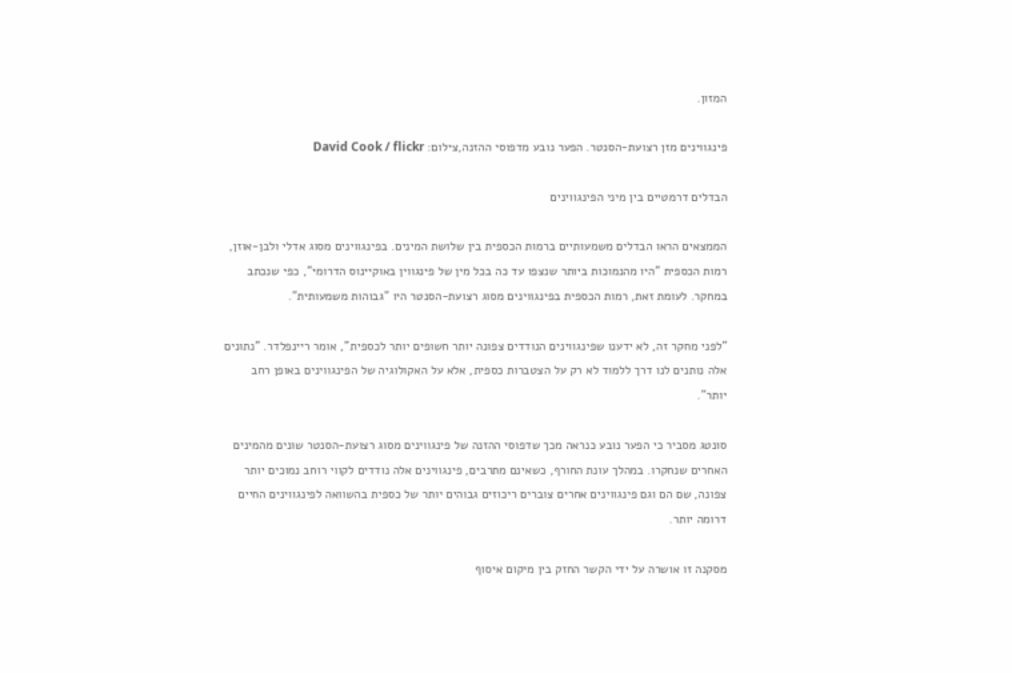המזון.

פינגווינים מזן רצועת-הסנטר. הפער נובע מדפוסי ההזנה,צילום: David Cook / flickr

הבדלים דרמטיים בין מיני הפינגווינים

הממצאים הראו הבדלים משמעותיים ברמות הכספית בין שלושת המינים. בפינגווינים מסוג אדלי ולבן-אוזן, רמות הכספית "היו מהנמוכות ביותר שנצפו עד כה בכל מין של פינגווין באוקיינוס הדרומי", כפי שנכתב במחקר. לעומת זאת, רמות הכספית בפינגווינים מסוג רצועת-הסנטר היו "גבוהות משמעותית".

"לפני מחקר זה, לא ידענו שפינגווינים הנודדים צפונה יותר חשופים יותר לכספית", אומר ריינפלדר. "נתונים אלה נותנים לנו דרך ללמוד לא רק על הצטברות כספית, אלא על האקולוגיה של הפינגווינים באופן רחב יותר".

סונטג מסביר כי הפער נובע כנראה מכך שדפוסי ההזנה של פינגווינים מסוג רצועת-הסנטר שונים מהמינים האחרים שנחקרו. במהלך עונת החורף, כשאינם מתרבים, פינגווינים אלה נודדים לקווי רוחב נמוכים יותר צפונה, שם הם וגם פינגווינים אחרים צוברים ריכוזים גבוהים יותר של כספית בהשוואה לפינגווינים החיים דרומה יותר.

מסקנה זו אושרה על ידי הקשר החזק בין מיקום איסוף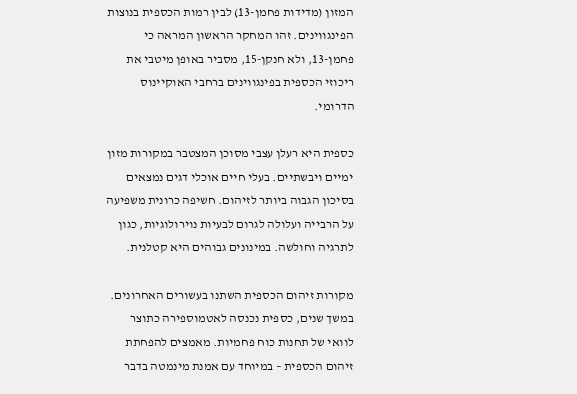המזון (מדידות פחמן-13) לבין רמות הכספית בנוצות הפינגווינים. זהו המחקר הראשון המראה כי פחמן-13, ולא חנקן-15, מסביר באופן מיטבי את ריכוזי הכספית בפינגווינים ברחבי האוקיינוס הדרומי.

כספית היא רעלן עצבי מסוכן המצטבר במקורות מזון ימיים ויבשתיים. בעלי חיים אוכלי דגים נמצאים בסיכון הגבוה ביותר לזיהום. חשיפה כרונית משפיעה על הרבייה ועלולה לגרום לבעיות נוירולוגיות, כגון לתרגיה וחולשה. במינונים גבוהים היא קטלנית.

מקורות זיהום הכספית השתנו בעשורים האחרונים. במשך שנים, כספית נכנסה לאטמוספירה כתוצר לוואי של תחנות כוח פחמיות. מאמצים להפחתת זיהום הכספית – במיוחד עם אמנת מינמטה בדבר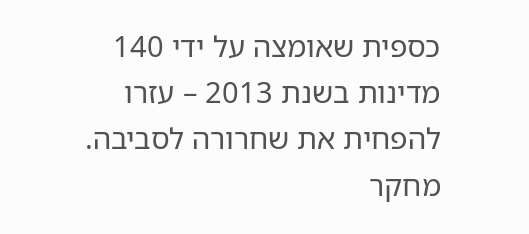כספית שאומצה על ידי 140 מדינות בשנת 2013 – עזרו להפחית את שחרורה לסביבה. מחקר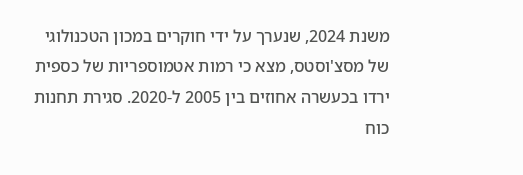משנת 2024, שנערך על ידי חוקרים במכון הטכנולוגי של מסצ'וסטס, מצא כי רמות אטמוספריות של כספית ירדו בכעשרה אחוזים בין 2005 ל-2020. סגירת תחנות כוח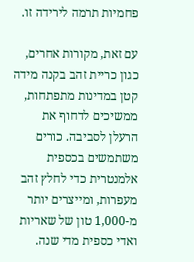פחמיות תרמה לירידה זו.

עם זאת, מקורות אחרים, כגון כריית זהב בקנה מידה קטן במדינות מתפתחות, ממשיכים לדחוף את הרעלן לסביבה. כורים משתמשים בכספית אלמנטרית כדי לחלץ זהב מעפרות, ומייצרים יותר מ-1,000 טון של שאריות ואדי כספית מדי שנה.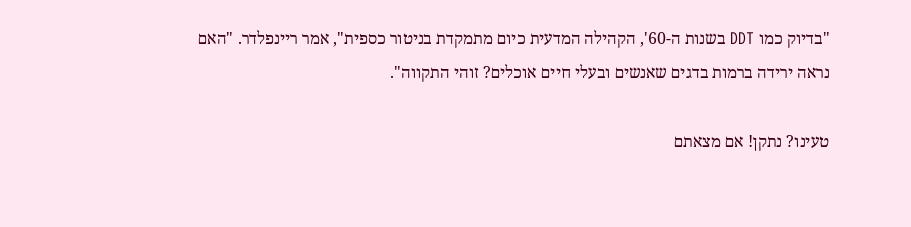"בדיוק כמו DDT בשנות ה-60', הקהילה המדעית כיום מתמקדת בניטור כספית", אמר ריינפלדר. "האם נראה ירידה ברמות בדגים שאנשים ובעלי חיים אוכלים? זוהי התקווה".

טעינו? נתקן! אם מצאתם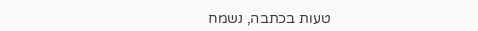טעות בכתבה, נשמח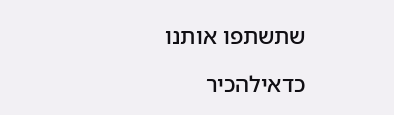שתשתפו אותנו

כדאילהכיר